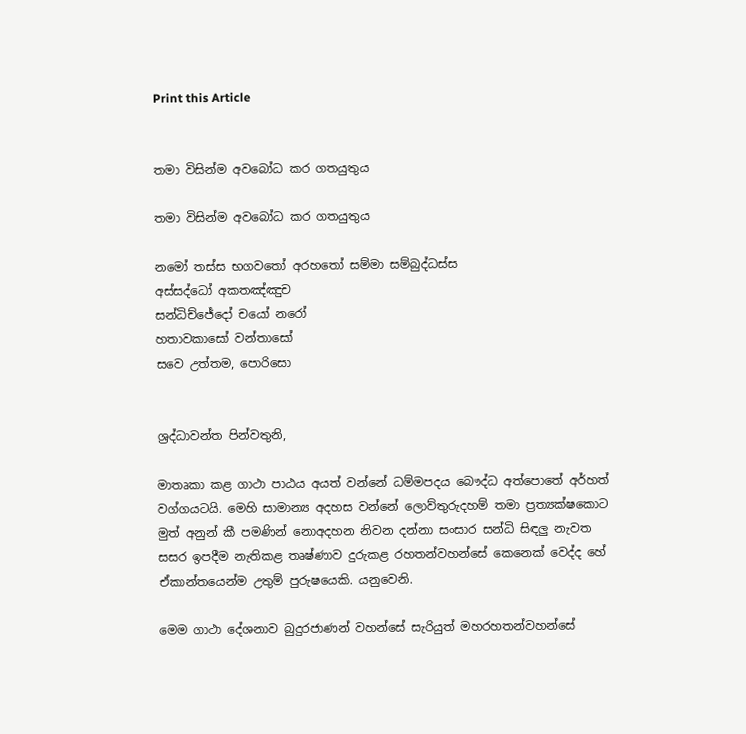Print this Article


තමා විසින්ම අවබෝධ කර ගතයුතුය

තමා විසින්ම අවබෝධ කර ගතයුතුය

නමෝ තස්ස භගවතෝ අරහතෝ සම්මා සම්බුද්ධස්ස
අස්සද්ධෝ අකතඤ්ඤුච
සන්ධිච්ජේදෝ චයෝ නරෝ
හතාවකාසෝ වන්තාසෝ
සවෙ උත්තම, පොරිසො


ශ්‍රද්ධාවන්ත පින්වතුනි,

මාතෘකා කළ ගාථා පාඨය අයත් වන්නේ ධම්මපදය බෞද්ධ අත්පොතේ අර්හත් වග්ගයටයි. මෙහි සාමාන්‍ය අදහස වන්නේ ලොව්තුරුදහම් තමා ප්‍රත්‍යක්ෂකොට මුත් අනුන් කී පමණින් නොඅදහන නිවන දන්නා සංසාර සන්ධි සිඳලු නැවත සසර ඉපදීම නැතිකළ තෘෂ්ණාව දුරුකළ රහතන්වහන්සේ කෙනෙක් වෙද්ද හේ ඒකාන්තයෙන්ම උතුම් පුරුෂයෙකි. යනුවෙනි.

මෙම ගාථා දේශනාව බුදුරජාණන් වහන්සේ සැරියුත් මහරහතන්වහන්සේ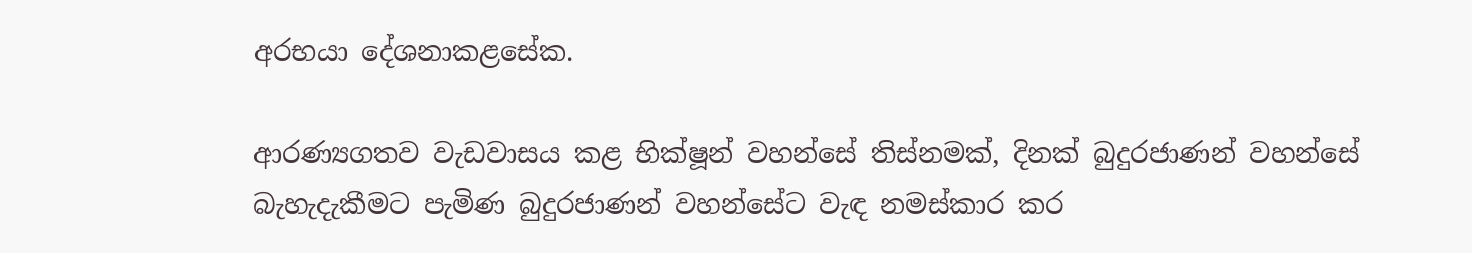අරභයා දේශනාකළසේක.

ආරණ්‍යගතව වැඩවාසය කළ භික්ෂූන් වහන්සේ තිස්නමක්, දිනක් බුදුරජාණන් වහන්සේ බැහැදැකීමට පැමිණ බුදුරජාණන් වහන්සේට වැඳ නමස්කාර කර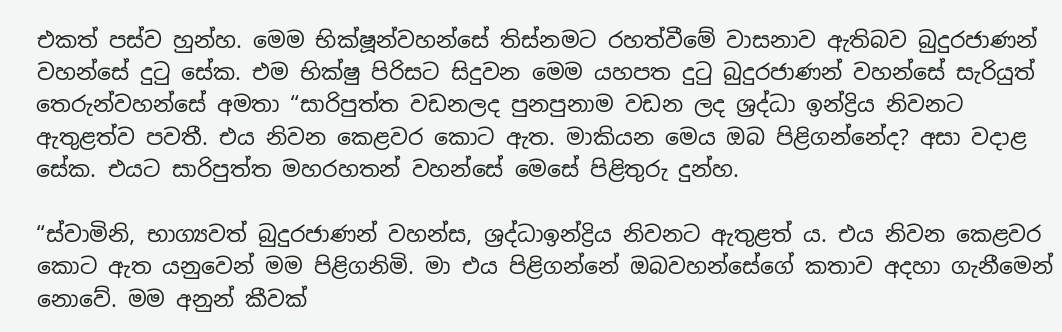එකත් පස්ව හුන්හ. මෙම භික්ෂූන්වහන්සේ තිස්නමට රහත්වීමේ වාසනාව ඇතිබව බුදුරජාණන් වහන්සේ දුටු සේක. එම භික්ෂු පිරිසට සිදුවන මෙම යහපත දුටු බුදුරජාණන් වහන්සේ සැරියුත් තෙරුන්වහන්සේ අමතා “සාරිපුත්ත වඩනලද පුනපුනාම වඩන ලද ශ්‍රද්ධා ඉන්ද්‍රිය නිවනට ඇතුළත්ව පවතී. එය නිවන කෙළවර කොට ඇත. මාකියන මෙය ඔබ පිළිගන්නේද? අසා වදාළ සේක. එයට සාරිපුත්ත මහරහතන් වහන්සේ මෙසේ පිළිතුරු දුන්හ.

“ස්වාමිනි, භාග්‍යවත් බුදුරජාණන් වහන්ස, ශ්‍රද්ධාඉන්ද්‍රිය නිවනට ඇතුළත් ය. එය නිවන කෙළවර කොට ඇත යනුවෙන් මම පිළිගනිමි. මා එය පිළිගන්නේ ඔබවහන්සේගේ කතාව අදහා ගැනීමෙන් නොවේ. මම අනුන් කීවක්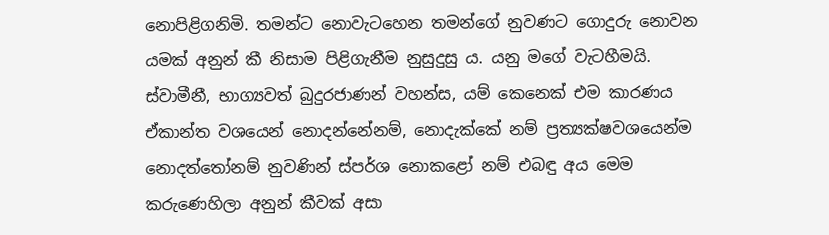නොපිළිගනිමි. තමන්ට නොවැටහෙන තමන්ගේ නුවණට ගොදුරු නොවන යමක් අනුන් කී නිසාම පිළිගැනීම නුසුදුසු ය. යනු මගේ වැටහීමයි. ස්වාමීනී, භාග්‍යවත් බුදුරජාණන් වහන්ස, යම් කෙනෙක් එම කාරණය ඒකාන්ත වශයෙන් නොදන්නේනම්, නොදැක්කේ නම් ප්‍රත්‍යක්ෂවශයෙන්ම නොදත්තෝනම් නුවණින් ස්පර්ශ නොකළෝ නම් එබඳු අය මෙම කරුණෙහිලා අනුන් කීවක් අසා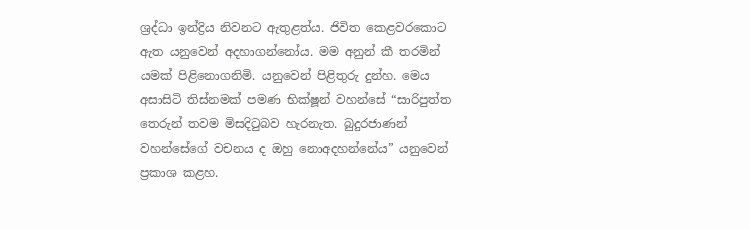ශ්‍රද්ධා ඉන්ද්‍රිය නිවනට ඇතුළත්ය. ජිවිත කෙළවරකොට ඇත යනුවෙන් අදහාගන්නෝය. මම අනුන් කී තරමින් යමක් පිළිනොගනිමි. යනුවෙන් පිළිතුරු දුන්හ. මෙය අසාසිටි තිස්නමක් පමණ භික්ෂූන් වහන්සේ “සාරිපුත්ත තෙරුන් තවම මිසදිටුබව හැරනැත. බුදුරජාණන් වහන්සේගේ වචනය ද ඔහු නොඅදහන්නේය” යනුවෙන් ප්‍රකාශ කළහ.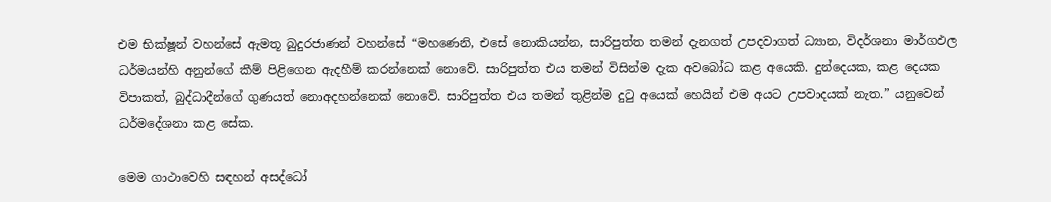එම භික්ෂූන් වහන්සේ ඇමතූ බුදුරජාණන් වහන්සේ “මහණෙනි, එසේ නොකියන්න, සාරිපුත්ත තමන් දැනගත් උපදවාගත් ධ්‍යාන, විදර්ශනා මාර්ගඵල ධර්මයන්හි අනුන්ගේ කීම් පිළිගෙන ඇදහීම් කරන්නෙක් නොවේ. සාරිපුත්ත එය තමන් විසින්ම දැක අවබෝධ කළ අයෙකි. දුන්දෙයක, කළ දෙයක විපාකත්, බුද්ධාදීන්ගේ ගුණයත් නොඅදහන්නෙක් නොවේ. සාරිපුත්ත එය තමන් තුළින්ම දුටු අයෙක් හෙයින් එම අයට උපවාදයක් නැත.” යනුවෙන් ධර්මදේශනා කළ සේක.

මෙම ගාථාවෙහි සඳහන් අසද්ධෝ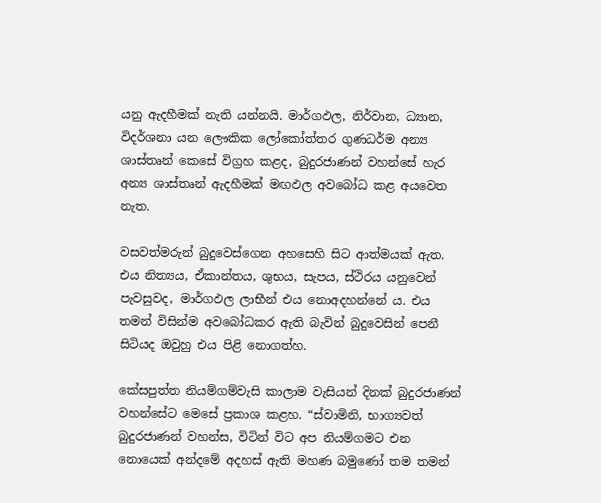යනු ඇදහීමක් නැති යන්නයි. මාර්ගඵල, නිර්වාන, ධ්‍යාන, විදර්ශනා යන ලෞකික ලෝකෝත්තර ගුණධර්ම අන්‍ය ශාස්තෘන් කෙසේ විග්‍රහ කළද, බුදුරජාණන් වහන්සේ හැර අන්‍ය ශාස්තෘන් ඇදහීමක් මඟඵල අවබෝධ කළ අයවෙත නැත.

වසවත්මරුන් බුදුවෙස්ගෙන අහසෙහි සිට ආත්මයක් ඇත. එය නිත්‍යය, ඒකාන්තය, ශුභය, සැපය, ස්ථිරය යනුවෙන් පැවසුවද, මාර්ගඵල ලාභීන් එය නොඅදහන්නේ ය. එය තමන් විසින්ම අවබෝධකර ඇති බැවින් බුදුවෙසින් පෙනී සිටියද ඔවුහු එය පිළි නොගත්හ.

කේසපුත්ත නියම්ගම්වැසි කාලාම වැසියන් දිනක් බුදුරජාණන් වහන්සේට මෙසේ ප්‍රකාශ කළහ. “ස්වාමිනි, භාග්‍යවත් බුදුරජාණන් වහන්ස, විටින් විට අප නියම්ගමට එන නොයෙක් අන්දමේ අදහස් ඇති මහණ බමුණෝ තම තමන්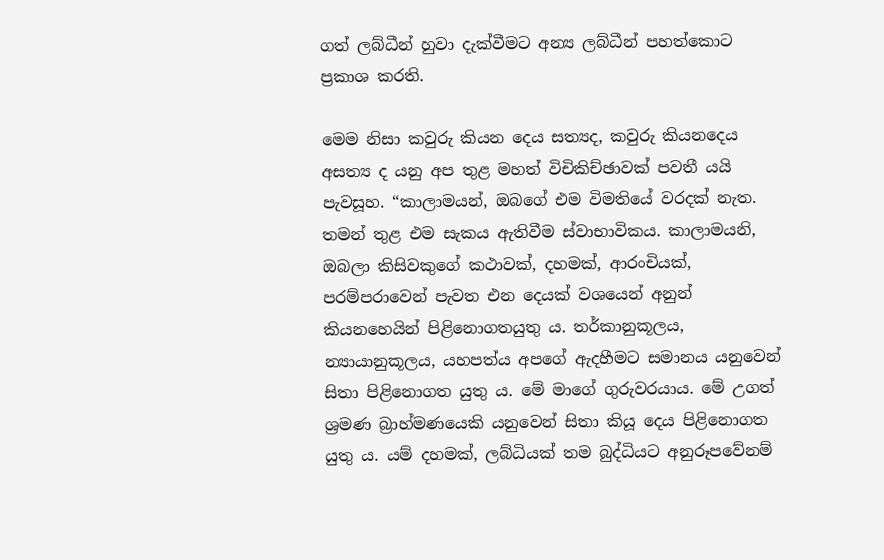ගත් ලබ්ධීන් හුවා දැක්වීමට අන්‍ය ලබ්ධීන් පහත්කොට ප්‍රකාශ කරති.

මෙම නිසා කවුරු කියන දෙය සත්‍යද, කවුරු කියනදෙය අසත්‍ය ද යනු අප තුළ මහත් විචිකිච්ඡාවක් පවතී යයි පැවසූහ. “කාලාමයන්, ඔබගේ එම විමතියේ වරදක් නැත. තමන් තුළ එම සැකය ඇතිවීම ස්වාභාවිකය. කාලාමයනි, ඔබලා කිසිවකුගේ කථාවක්, දහමක්, ආරංචියක්, පරම්පරාවෙන් පැවත එන දෙයක් වශයෙන් අනුන් කියනහෙයින් පිළිනොගතයුතු ය. තර්කානුකූලය, න්‍යායානුකූලය, යහපත්ය අපගේ ඇදහීමට සමානය යනුවෙන් සිතා පිළිනොගත යුතු ය. මේ මාගේ ගුරුවරයාය. මේ උගත් ශ්‍රමණ බ්‍රාහ්මණයෙකි යනුවෙන් සිතා කියූ දෙය පිළිනොගත යුතු ය. යම් දහමක්, ලබ්ධියක් තම බුද්ධියට අනුරූපවේනම්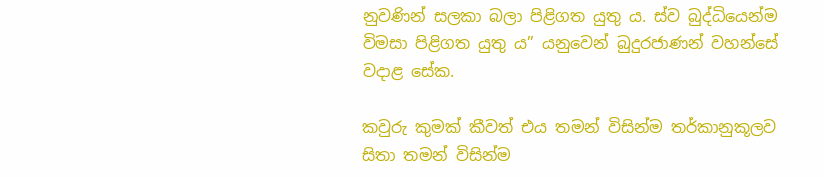නුවණින් සලකා බලා පිළිගත යුතු ය. ස්ව බුද්ධියෙන්ම විමසා පිළිගත යුතු ය” යනුවෙන් බුදුරජාණන් වහන්සේ වදාළ සේක.

කවුරු කුමක් කීවත් එය තමන් විසින්ම තර්කානුකූලව සිතා තමන් විසින්ම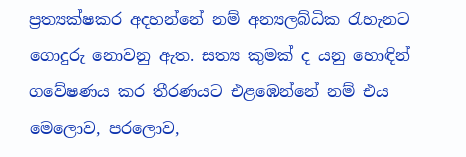ප්‍රත්‍යක්ෂකර අදහන්නේ නම් අන්‍යලබ්ධික රැහැනට ගොදුරු නොවනු ඇත. සත්‍ය කුමක් ද යනු හොඳින් ගවේෂණය කර තීරණයට එළඹෙන්නේ නම් එය මෙලොව, පරලොව,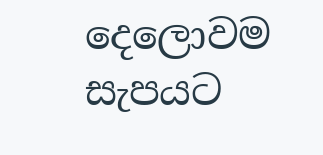දෙලොවම සැපයට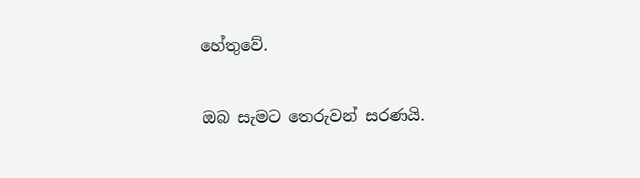හේතුවේ.

ඔබ සැමට තෙරුවන් සරණයි.